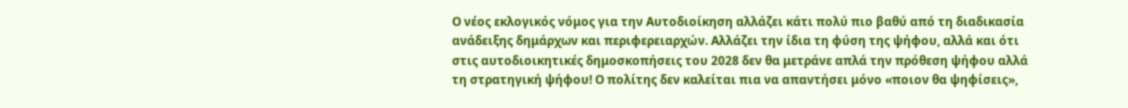Ο νέος εκλογικός νόμος για την Αυτοδιοίκηση αλλάζει κάτι πολύ πιο βαθύ από τη διαδικασία ανάδειξης δημάρχων και περιφερειαρχών. Αλλάζει την ίδια τη φύση της ψήφου, αλλά και ότι στις αυτοδιοικητικές δημοσκοπήσεις του 2028 δεν θα μετράνε απλά την πρόθεση ψήφου αλλά τη στρατηγική ψήφου! Ο πολίτης δεν καλείται πια να απαντήσει μόνο «ποιον θα ψηφίσεις»,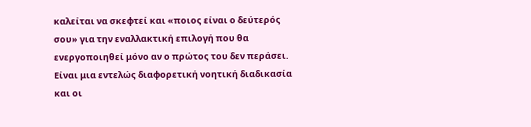καλείται να σκεφτεί και «ποιος είναι ο δεύτερός σου» για την εναλλακτική επιλογή που θα ενεργοποιηθεί μόνο αν ο πρώτος του δεν περάσει. Είναι μια εντελώς διαφορετική νοητική διαδικασία και οι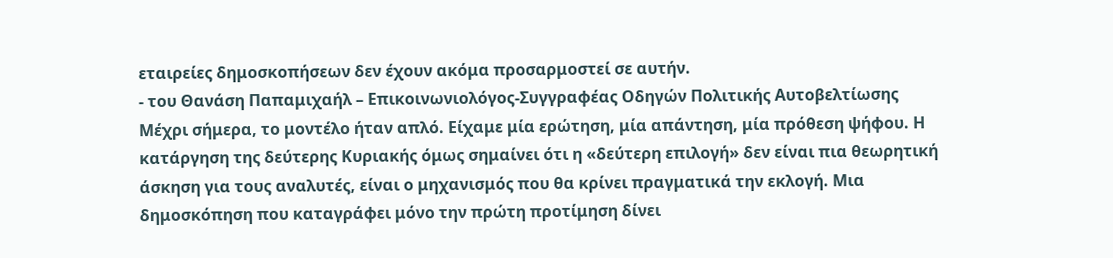εταιρείες δημοσκοπήσεων δεν έχουν ακόμα προσαρμοστεί σε αυτήν.
- του Θανάση Παπαμιχαήλ – Επικοινωνιολόγος-Συγγραφέας Οδηγών Πολιτικής Αυτοβελτίωσης
Μέχρι σήμερα, το μοντέλο ήταν απλό. Είχαμε μία ερώτηση, μία απάντηση, μία πρόθεση ψήφου. Η κατάργηση της δεύτερης Κυριακής όμως σημαίνει ότι η «δεύτερη επιλογή» δεν είναι πια θεωρητική άσκηση για τους αναλυτές, είναι ο μηχανισμός που θα κρίνει πραγματικά την εκλογή. Μια δημοσκόπηση που καταγράφει μόνο την πρώτη προτίμηση δίνει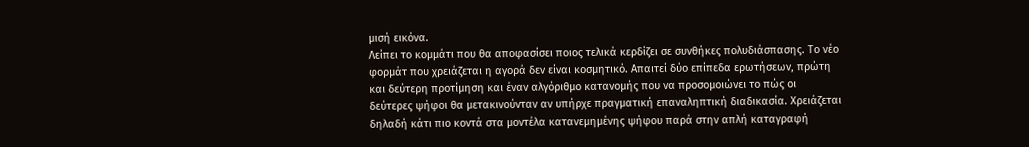μισή εικόνα.
Λείπει το κομμάτι που θα αποφασίσει ποιος τελικά κερδίζει σε συνθήκες πολυδιάσπασης. Το νέο φορμάτ που χρειάζεται η αγορά δεν είναι κοσμητικό. Απαιτεί δύο επίπεδα ερωτήσεων, πρώτη και δεύτερη προτίμηση και έναν αλγόριθμο κατανομής που να προσομοιώνει το πώς οι δεύτερες ψήφοι θα μετακινούνταν αν υπήρχε πραγματική επαναληπτική διαδικασία. Χρειάζεται δηλαδή κάτι πιο κοντά στα μοντέλα κατανεμημένης ψήφου παρά στην απλή καταγραφή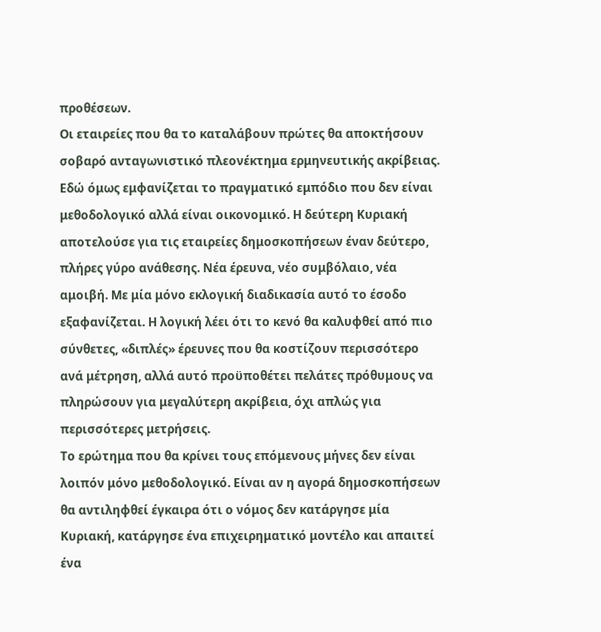προθέσεων.
Οι εταιρείες που θα το καταλάβουν πρώτες θα αποκτήσουν σοβαρό ανταγωνιστικό πλεονέκτημα ερμηνευτικής ακρίβειας. Εδώ όμως εμφανίζεται το πραγματικό εμπόδιο που δεν είναι μεθοδολογικό αλλά είναι οικονομικό. Η δεύτερη Κυριακή αποτελούσε για τις εταιρείες δημοσκοπήσεων έναν δεύτερο, πλήρες γύρο ανάθεσης. Νέα έρευνα, νέο συμβόλαιο, νέα αμοιβή. Με μία μόνο εκλογική διαδικασία αυτό το έσοδο εξαφανίζεται. Η λογική λέει ότι το κενό θα καλυφθεί από πιο σύνθετες, «διπλές» έρευνες που θα κοστίζουν περισσότερο ανά μέτρηση, αλλά αυτό προϋποθέτει πελάτες πρόθυμους να πληρώσουν για μεγαλύτερη ακρίβεια, όχι απλώς για περισσότερες μετρήσεις.
Το ερώτημα που θα κρίνει τους επόμενους μήνες δεν είναι λοιπόν μόνο μεθοδολογικό. Είναι αν η αγορά δημοσκοπήσεων θα αντιληφθεί έγκαιρα ότι ο νόμος δεν κατάργησε μία Κυριακή, κατάργησε ένα επιχειρηματικό μοντέλο και απαιτεί ένα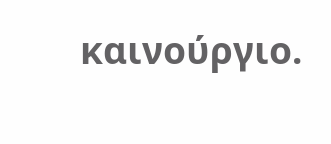καινούργιο.